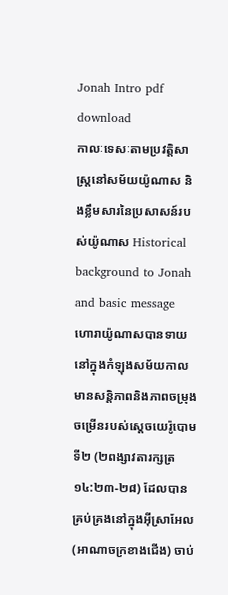Jonah Intro pdf download
កាលៈទេសៈតាមប្រវត្តិសាស្ត្រនៅសម័យយ៉ូណាស និងខ្លឹមសារនៃប្រសាសន៍របស់យ៉ូណាស Historical background to Jonah and basic message
ហោរាយ៉ូណាសបានទាយ នៅក្នុងកំឡុងសម័យកាលមានសន្តិភាពនិងភាពចម្រុងចម្រើនរបស់ស្តេចយេរ៉ូបោមទី២ (២ពង្សាវតារក្សត្រ ១៤:២៣-២៨) ដែលបានគ្រប់គ្រងនៅក្នុងអ៊ីស្រាអែល (អាណាចក្រខាងជើង) ចាប់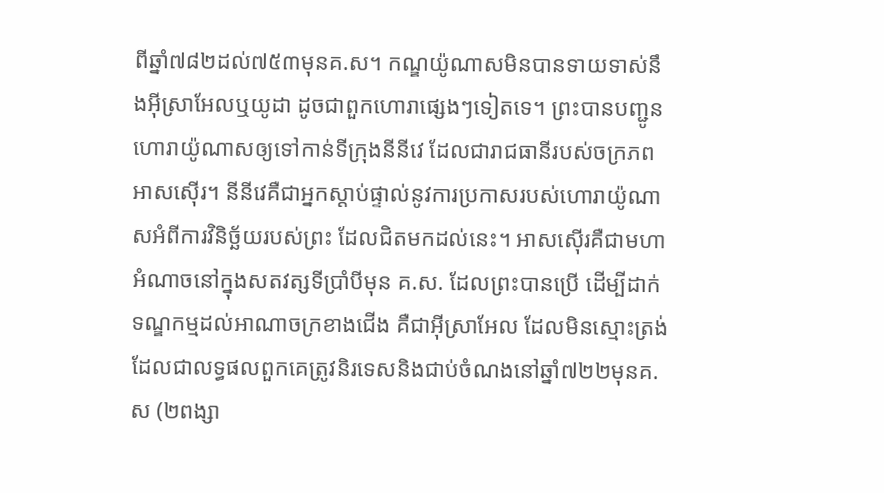ពីឆ្នាំ៧៨២ដល់៧៥៣មុនគ.ស។ កណ្ឌយ៉ូណាសមិនបានទាយទាស់នឹងអ៊ីស្រាអែលឬយូដា ដូចជាពួកហោរាផ្សេងៗទៀតទេ។ ព្រះបានបញ្ជូនហោរាយ៉ូណាសឲ្យទៅកាន់ទីក្រុងនីនីវេ ដែលជារាជធានីរបស់ចក្រភពអាសស៊ើរ។ នីនីវេគឺជាអ្នកស្តាប់ផ្ទាល់នូវការប្រកាសរបស់ហោរាយ៉ូណាសអំពីការវិនិច្ឆ័យរបស់ព្រះ ដែលជិតមកដល់នេះ។ អាសស៊ើរគឺជាមហាអំណាចនៅក្នុងសតវត្សទីប្រាំបីមុន គ.ស. ដែលព្រះបានប្រើ ដើម្បីដាក់ទណ្ឌកម្មដល់អាណាចក្រខាងជើង គឺជាអ៊ីស្រាអែល ដែលមិនស្មោះត្រង់ ដែលជាលទ្ធផលពួកគេត្រូវនិរទេសនិងជាប់ចំណងនៅឆ្នាំ៧២២មុនគ.ស (២ពង្សា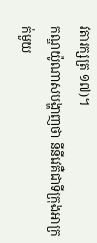វតារក្សត្រ ១៧)។
កណ្ឌយ៉ូណាសបង្ហាញថា នីនីវេគឺជាទីក្រុងអាក្រក់មួយ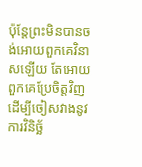ប៉ុន្តែព្រះមិនបានចង់អោយពួកគេវិនាសឡើយ តែអោយពួកគេប្រែចិត្តវិញ ដើម្បីចៀសវាងនូវការវិនិច្ឆ័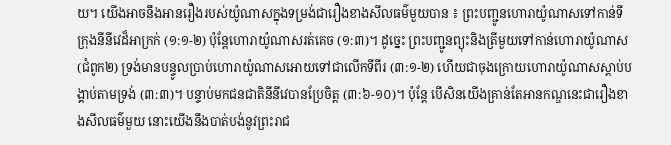យ។ យើងអាចនឹងអានរឿងរបស់យ៉ូណាសក្នុងទម្រង់ជារឿងខាងសីលធម៌មួយបាន ៖ ព្រះបញ្ជូនហោរាយ៉ូណាសទៅកាន់ទីក្រុងនីនីវេដ៏អាក្រក់ (១:១-២) ប៉ុន្តែហោរាយ៉ូណាសរត់គេច (១:៣)។ ដូច្នេះ ព្រះបញ្ជូនព្យុះនិងត្រីមួយទៅកាន់ហោរាយ៉ូណាស (ជំពូក២) ទ្រង់មានបន្ទូលប្រាប់ហោរាយ៉ូណាសអោយទៅជាលើកទីពីរ (៣:១-២) ហើយជាចុងក្រោយហោរាយ៉ូណាសស្តាប់បង្គាប់តាមទ្រង់ (៣:៣)។ បន្ទាប់មកជនជាតិនីនីវេបានប្រែចិត្ត (៣:៦-១០)។ ប៉ុន្តែ បើសិនយើងគ្រាន់តែអានកណ្ឌនេះជារឿងខាងសីលធម៌មួយ នោះយើងនឹងបាត់បង់នូវព្រះរាជ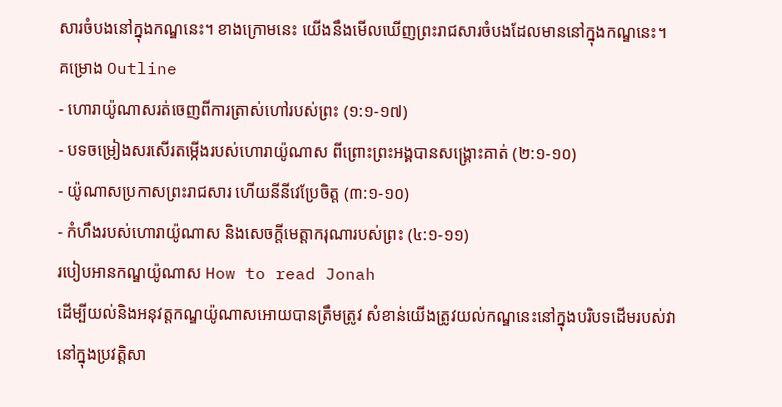សារចំបងនៅក្នុងកណ្ឌនេះ។ ខាងក្រោមនេះ យើងនឹងមើលឃើញព្រះរាជសារចំបងដែលមាននៅក្នុងកណ្ឌនេះ។
គម្រោង Outline
- ហោរាយ៉ូណាសរត់ចេញពីការត្រាស់ហៅរបស់ព្រះ (១:១-១៧)
- បទចម្រៀងសរសើរតម្កើងរបស់ហោរាយ៉ូណាស ពីព្រោះព្រះអង្គបានសង្គ្រោះគាត់ (២:១-១០)
- យ៉ូណាសប្រកាសព្រះរាជសារ ហើយនីនីវេប្រែចិត្ត (៣:១-១០)
- កំហឹងរបស់ហោរាយ៉ូណាស និងសេចក្តីមេត្តាករុណារបស់ព្រះ (៤:១-១១)
របៀបអានកណ្ឌយ៉ូណាស How to read Jonah
ដើម្បីយល់និងអនុវត្តកណ្ឌយ៉ូណាសអោយបានត្រឹមត្រូវ សំខាន់យើងត្រូវយល់កណ្ឌនេះនៅក្នុងបរិបទដើមរបស់វានៅក្នុងប្រវត្តិសា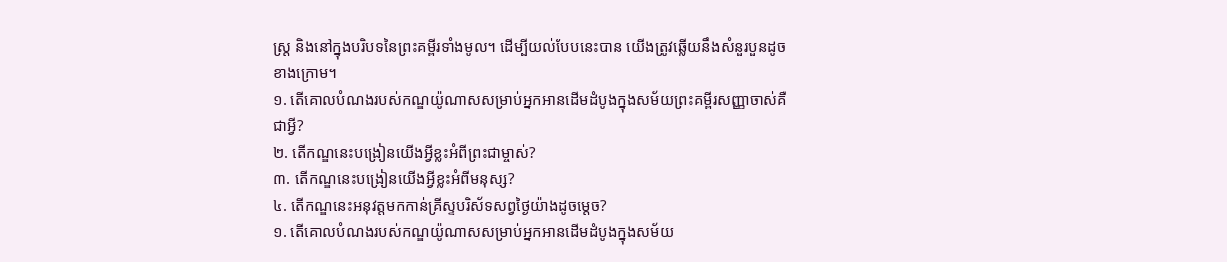ស្ត្រ និងនៅក្នុងបរិបទនៃព្រះគម្ពីរទាំងមូល។ ដើម្បីយល់បែបនេះបាន យើងត្រូវឆ្លើយនឹងសំនួរបួនដូចខាងក្រោម។
១. តើគោលបំណងរបស់កណ្ឌយ៉ូណាសសម្រាប់អ្នកអានដើមដំបូងក្នុងសម័យព្រះគម្ពីរសញ្ញាចាស់គឺជាអ្វី?
២. តើកណ្ឌនេះបង្រៀនយើងអ្វីខ្លះអំពីព្រះជាម្ចាស់?
៣. តើកណ្ឌនេះបង្រៀនយើងអ្វីខ្លះអំពីមនុស្ស?
៤. តើកណ្ឌនេះអនុវត្តមកកាន់គ្រីស្ទបរិស័ទសព្វថ្ងៃយ៉ាងដូចម្តេច?
១. តើគោលបំណងរបស់កណ្ឌយ៉ូណាសសម្រាប់អ្នកអានដើមដំបូងក្នុងសម័យ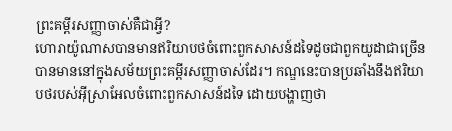ព្រះគម្ពីរសញ្ញាចាស់គឺជាអ្វី?
ហោរាយ៉ូណាសបានមានឥរិយាបថចំពោះពួកសាសន៍ដទៃដូចជាពួកយូដាជាច្រើនបានមាននៅក្នុងសម័យព្រះគម្ពីរសញ្ញាចាស់ដែរ។ កណ្ឌនេះបានប្រឆាំងនឹងឥរិយាបថរបស់អ៊ីស្រាអែលចំពោះពួកសាសន៍ដទៃ ដោយបង្ហាញថា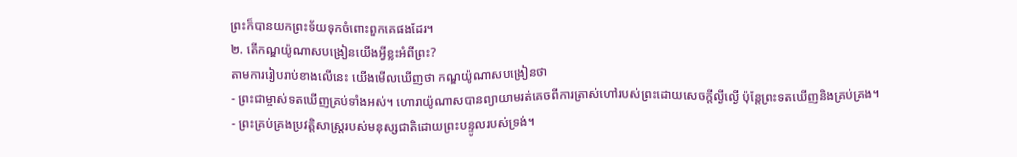ព្រះក៏បានយកព្រះទ័យទុកចំពោះពួកគេផងដែរ។
២. តើកណ្ឌយ៉ូណាសបង្រៀនយើងអ្វីខ្លះអំពីព្រះ?
តាមការរៀបរាប់ខាងលើនេះ យើងមើលឃើញថា កណ្ឌយ៉ូណាសបង្រៀនថា
- ព្រះជាម្ចាស់ទតឃើញគ្រប់ទាំងអស់។ ហោរាយ៉ូណាសបានព្យាយាមរត់គេចពីការត្រាស់ហៅរបស់ព្រះដោយសេចក្តីល្ងីល្ងើ ប៉ុន្តែព្រះទតឃើញនិងគ្រប់គ្រង។
- ព្រះគ្រប់គ្រងប្រវត្តិសាស្ត្ររបស់មនុស្សជាតិដោយព្រះបន្ទូលរបស់ទ្រង់។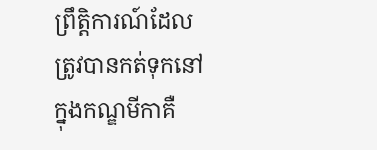ព្រឹត្តិការណ៍ដែលត្រូវបានកត់ទុកនៅក្នុងកណ្ឌមីកាគឺ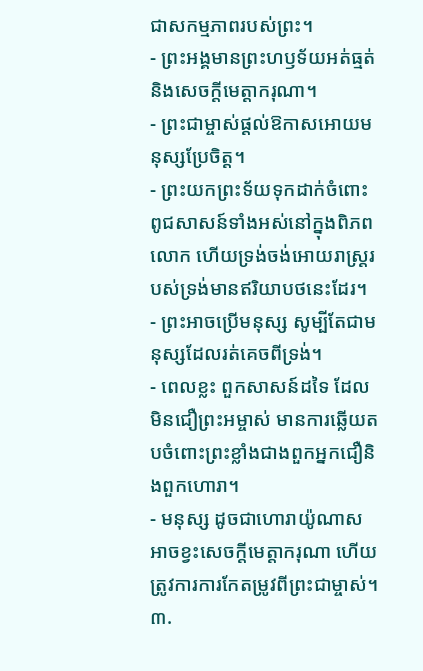ជាសកម្មភាពរបស់ព្រះ។
- ព្រះអង្គមានព្រះហឫទ័យអត់ធ្មត់និងសេចក្ដីមេត្តាករុណា។
- ព្រះជាម្ចាស់ផ្ដល់ឱកាសអោយមនុស្សប្រែចិត្ត។
- ព្រះយកព្រះទ័យទុកដាក់ចំពោះពូជសាសន៍ទាំងអស់នៅក្នុងពិភពលោក ហើយទ្រង់ចង់អោយរាស្ត្ររបស់ទ្រង់មានឥរិយាបថនេះដែរ។
- ព្រះអាចប្រើមនុស្ស សូម្បីតែជាមនុស្សដែលរត់គេចពីទ្រង់។
- ពេលខ្លះ ពួកសាសន៍ដទៃ ដែលមិនជឿព្រះអម្ចាស់ មានការឆ្លើយតបចំពោះព្រះខ្លាំងជាងពួកអ្នកជឿនិងពួកហោរា។
- មនុស្ស ដូចជាហោរាយ៉ូណាស អាចខ្វះសេចក្តីមេត្តាករុណា ហើយត្រូវការការកែតម្រូវពីព្រះជាម្ចាស់។
៣.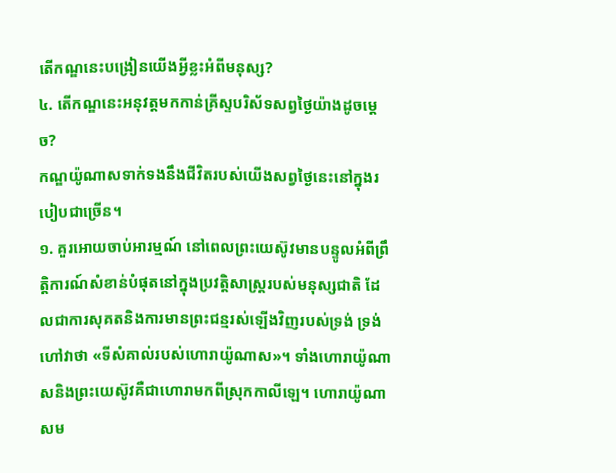តើកណ្ឌនេះបង្រៀនយើងអ្វីខ្លះអំពីមនុស្ស?
៤. តើកណ្ឌនេះអនុវត្តមកកាន់គ្រីស្ទបរិស័ទសព្វថ្ងៃយ៉ាងដូចម្តេច?
កណ្ឌយ៉ូណាសទាក់ទងនឹងជីវិតរបស់យើងសព្វថ្ងៃនេះនៅក្នុងរបៀបជាច្រើន។
១. គួរអោយចាប់អារម្មណ៍ នៅពេលព្រះយេស៊ូវមានបន្ទូលអំពីព្រឹត្តិការណ៍សំខាន់បំផុតនៅក្នុងប្រវត្តិសាស្ត្ររបស់មនុស្សជាតិ ដែលជាការសុគតនិងការមានព្រះជន្មរស់ឡើងវិញរបស់ទ្រង់ ទ្រង់ហៅវាថា «ទីសំគាល់របស់ហោរាយ៉ូណាស»។ ទាំងហោរាយ៉ូណាសនិងព្រះយេស៊ូវគឺជាហោរាមកពីស្រុកកាលីឡេ។ ហោរាយ៉ូណាសម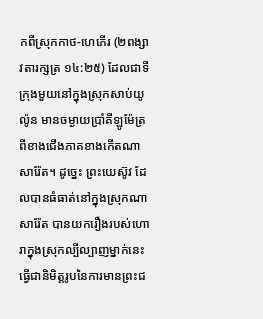កពីស្រុកកាថ-ហេភើរ (២ពង្សាវតារក្សត្រ ១៤:២៥) ដែលជាទីក្រុងមួយនៅក្នុងស្រុកសាប់យូល៉ូន មានចម្ងាយប្រាំគីឡូម៉ែត្រពីខាងជើងភាគខាងកើតណាសារ៉ែត។ ដូច្នេះ ព្រះយេស៊ូវ ដែលបានធំធាត់នៅក្នុងស្រុកណាសារ៉ែត បានយករឿងរបស់ហោរាក្នុងស្រុកល្បីល្បាញម្នាក់នេះធ្វើជានិមិត្តរូបនៃការមានព្រះជ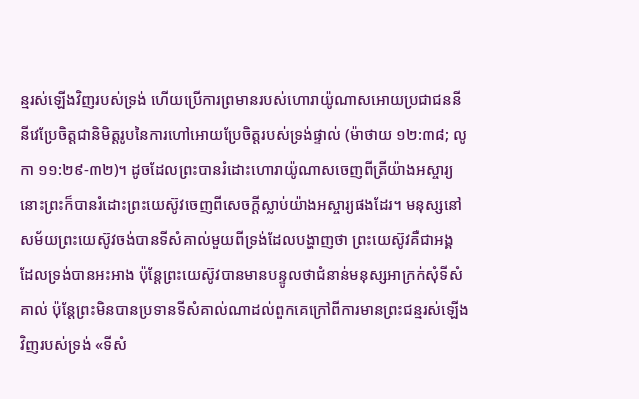ន្មរស់ឡើងវិញរបស់ទ្រង់ ហើយប្រើការព្រមានរបស់ហោរាយ៉ូណាសអោយប្រជាជននីនីវេប្រែចិត្តជានិមិត្តរូបនៃការហៅអោយប្រែចិត្តរបស់ទ្រង់ផ្ទាល់ (ម៉ាថាយ ១២:៣៨; លូកា ១១:២៩-៣២)។ ដូចដែលព្រះបានរំដោះហោរាយ៉ូណាសចេញពីត្រីយ៉ាងអស្ចារ្យ នោះព្រះក៏បានរំដោះព្រះយេស៊ូវចេញពីសេចក្តីស្លាប់យ៉ាងអស្ចារ្យផងដែរ។ មនុស្សនៅសម័យព្រះយេស៊ូវចង់បានទីសំគាល់មួយពីទ្រង់ដែលបង្ហាញថា ព្រះយេស៊ូវគឺជាអង្គ ដែលទ្រង់បានអះអាង ប៉ុន្តែព្រះយេស៊ូវបានមានបន្ទូលថាជំនាន់មនុស្សអាក្រក់សុំទីសំគាល់ ប៉ុន្តែព្រះមិនបានប្រទានទីសំគាល់ណាដល់ពួកគេក្រៅពីការមានព្រះជន្មរស់ឡើងវិញរបស់ទ្រង់ «ទីសំ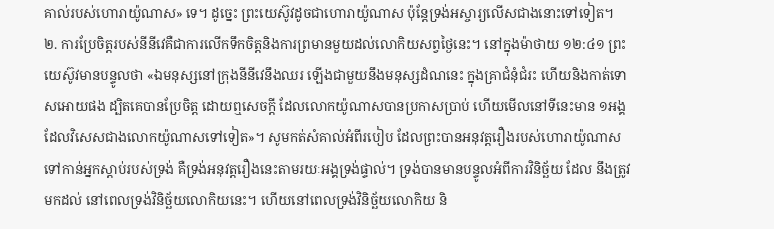គាល់របស់ហោរាយ៉ូណាស» ទេ។ ដូច្នេះ ព្រះយេស៊ូវដូចជាហោរាយ៉ូណាស ប៉ុន្តែទ្រង់អស្ចារ្យលើសជាងនោះទៅទៀត។
២. ការប្រែចិត្តរបស់នីនីវេគឺជាការលើកទឹកចិត្តនិងការព្រមានមួយដល់លោកិយសព្វថ្ងៃនេះ។ នៅក្នុងម៉ាថាយ ១២:៤១ ព្រះយេស៊ូវមានបន្ទូលថា «ឯមនុស្សនៅក្រុងនីនីវេនឹងឈរ ឡើងជាមួយនឹងមនុស្សដំណនេះ ក្នុងគ្រាជំនុំជំរះ ហើយនិងកាត់ទោសអោយផង ដ្បិតគេបានប្រែចិត្ត ដោយឮសេចក្តី ដែលលោកយ៉ូណាសបានប្រកាសប្រាប់ ហើយមើលនៅទីនេះមាន ១អង្គ ដែលវិសេសជាងលោកយ៉ូណាសទៅទៀត»។ សូមកត់សំគាល់អំពីរបៀប ដែលព្រះបានអនុវត្តរឿងរបស់ហោរាយ៉ូណាសទៅកាន់អ្នកស្តាប់របស់ទ្រង់ គឺទ្រង់អនុវត្តរឿងនេះតាមរយៈអង្គទ្រង់ផ្ទាល់។ ទ្រង់បានមានបន្ទូលអំពីការវិនិច្ឆ័យ ដែល នឹងត្រូវមកដល់ នៅពេលទ្រង់វិនិច្ឆ័យលោកិយនេះ។ ហើយនៅពេលទ្រង់វិនិច្ឆ័យលោកិយ និ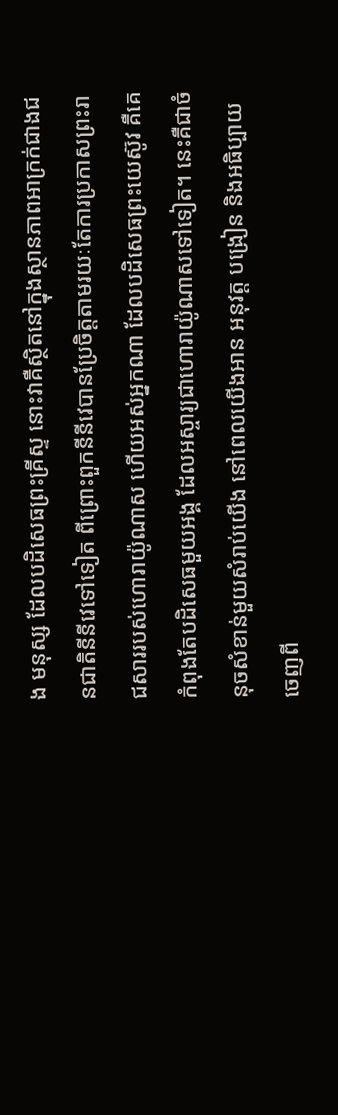ង មនុស្ស ដែលបដិសេធព្រះគ្រីស្ទ នោះវាគឺស្ថិតនៅក្នុងស្ថានភាពអាក្រក់ជាងជនជាតិនីនីវេទៅទៀត ពីព្រោះពួកនីនីវេបានប្រែចិត្តតាមរយៈតែការប្រកាសព្រះរាជសាររបស់ហោរាយ៉ូណាស ហើយអស់អ្នកណា ដែលបដិសេធព្រះយេស៊ូវ គឺគេកំពុងតែបដិសេធមួយអង្គ ដែលអស្ចារ្យជាហោរាយ៉ូណាសទៅទៀត។ នេះគឺជាចំនុចសំខាន់មួយសំរាប់យើង នៅពេលយើងអាន អនុវត្ត បង្រៀន និងអធិប្បាយចេញពី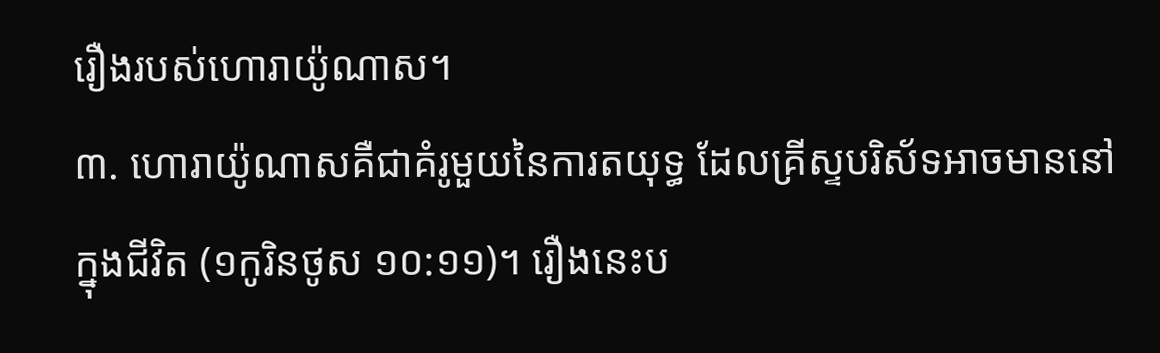រឿងរបស់ហោរាយ៉ូណាស។
៣. ហោរាយ៉ូណាសគឺជាគំរូមួយនៃការតយុទ្ធ ដែលគ្រីស្ទបរិស័ទអាចមាននៅក្នុងជីវិត (១កូរិនថូស ១០:១១)។ រឿងនេះប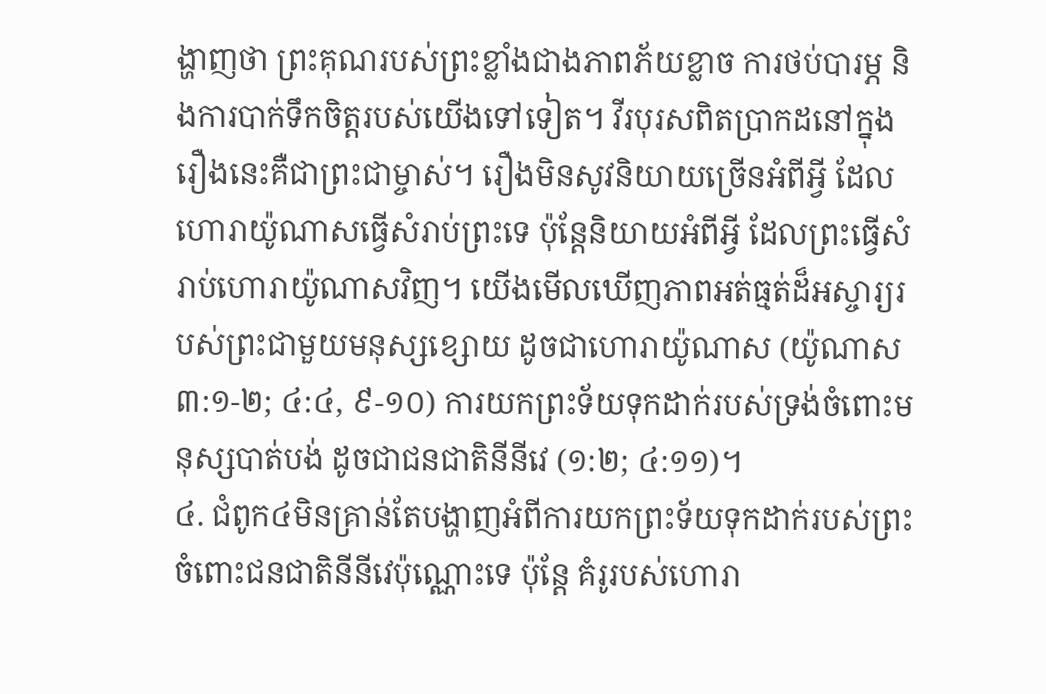ង្ហាញថា ព្រះគុណរបស់ព្រះខ្លាំងជាងភាពភ័យខ្លាច ការថប់បារម្ភ និងការបាក់ទឹកចិត្តរបស់យើងទៅទៀត។ វីរបុរសពិតប្រាកដនៅក្នុងរឿងនេះគឺជាព្រះជាម្ចាស់។ រឿងមិនសូវនិយាយច្រើនអំពីអ្វី ដែលហោរាយ៉ូណាសធ្វើសំរាប់ព្រះទេ ប៉ុន្តែនិយាយអំពីអ្វី ដែលព្រះធ្វើសំរាប់ហោរាយ៉ូណាសវិញ។ យើងមើលឃើញភាពអត់ធ្មត់ដ៏អស្ចារ្យរបស់ព្រះជាមួយមនុស្សខ្សោយ ដូចជាហោរាយ៉ូណាស (យ៉ូណាស ៣:១-២; ៤:៤, ៩-១០) ការយកព្រះទ័យទុកដាក់របស់ទ្រង់ចំពោះមនុស្សបាត់បង់ ដូចជាជនជាតិនីនីវេ (១:២; ៤:១១)។
៤. ជំពូក៤មិនគ្រាន់តែបង្ហាញអំពីការយកព្រះទ័យទុកដាក់របស់ព្រះចំពោះជនជាតិនីនីវេប៉ុណ្ណោះទេ ប៉ុន្តែ គំរូរបស់ហោរា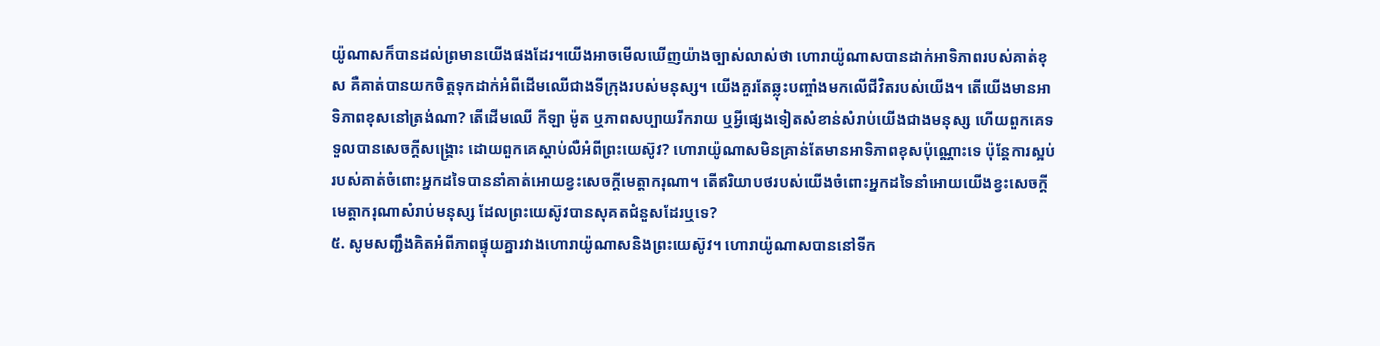យ៉ូណាសក៏បានដល់ព្រមានយើងផងដែរ។យើងអាចមើលឃើញយ៉ាងច្បាស់លាស់ថា ហោរាយ៉ូណាសបានដាក់អាទិភាពរបស់គាត់ខុស គឺគាត់បានយកចិត្តទុកដាក់អំពីដើមឈើជាងទីក្រុងរបស់មនុស្ស។ យើងគួរតែឆ្លុះបញ្ចាំងមកលើជីវិតរបស់យើង។ តើយើងមានអាទិភាពខុសនៅត្រង់ណា? តើដើមឈើ កីឡា ម៉ូត ឬភាពសប្បាយរីករាយ ឬអ្វីផ្សេងទៀតសំខាន់សំរាប់យើងជាងមនុស្ស ហើយពួកគេទទួលបានសេចក្តីសង្គ្រោះ ដោយពួកគេស្តាប់លឺអំពីព្រះយេស៊ូវ? ហោរាយ៉ូណាសមិនគ្រាន់តែមានអាទិភាពខុសប៉ុណ្ណោះទេ ប៉ុន្តែការស្អប់របស់គាត់ចំពោះអ្នកដទៃបាននាំគាត់អោយខ្វះសេចក្តីមេត្តាករុណា។ តើឥរិយាបថរបស់យើងចំពោះអ្នកដទៃនាំអោយយើងខ្វះសេចក្តីមេត្តាករុណាសំរាប់មនុស្ស ដែលព្រះយេស៊ូវបានសុគតជំនួសដែរឬទេ?
៥. សូមសញ្ជឹងគិតអំពីភាពផ្ទុយគ្នារវាងហោរាយ៉ូណាសនិងព្រះយេស៊ូវ។ ហោរាយ៉ូណាសបាននៅទីក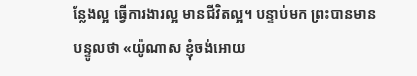ន្លែងល្អ ធ្វើការងារល្អ មានជីវិតល្អ។ បន្ទាប់មក ព្រះបានមានបន្ទូលថា «យ៉ូណាស ខ្ញុំចង់អោយ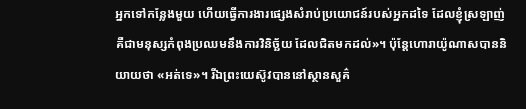អ្នកទៅកន្លែងមួយ ហើយធ្វើការងារផ្សេងសំរាប់ប្រយោជន៍របស់អ្នកដទៃ ដែលខ្ញុំស្រឡាញ់ គឺជាមនុស្សកំពុងប្រឈមនឹងការវិនិច្ឆ័យ ដែលជិតមកដល់»។ ប៉ុន្តែហោរាយ៉ូណាសបាននិយាយថា «អត់ទេ»។ រីឯព្រះយេស៊ូវបាននៅស្ថានសួគ៌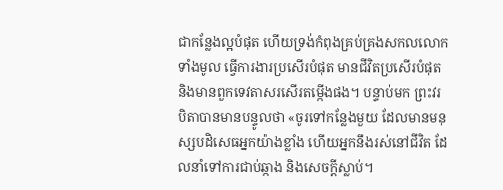ជាកន្លែងល្អបំផុត ហើយទ្រង់កំពុងគ្រប់គ្រងសកលលោកទាំងមូល ធ្វើការងារប្រសើរបំផុត មានជីវិតប្រសើរបំផុត និងមានពួកទេវតាសរសើរតម្កើងផង។ បន្ទាប់មក ព្រះវរបិតាបានមានបន្ទូលថា «ចូរទៅកន្លែងមួយ ដែលមានមនុស្សបដិសេធអ្នកយ៉ាងខ្លាំង ហើយអ្នកនឹងរស់នៅជីវិត ដែលនាំទៅការជាប់ឆ្កាង និងសេចក្តីស្លាប់។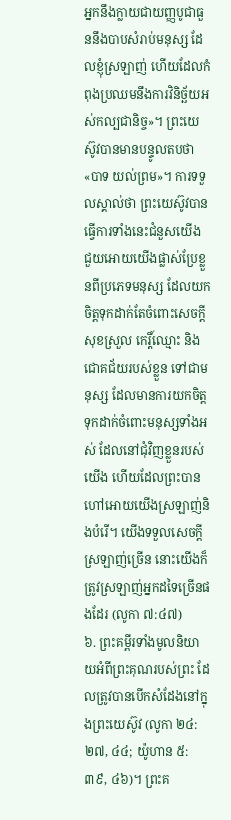អ្នកនឹងក្លាយជាយញ្ញបូជាធួននឹងបាបសំរាប់មនុស្ស ដែលខ្ញុំស្រឡាញ់ ហើយដែលកំពុងប្រឈមនឹងការវិនិច្ឆ័យអស់កល្បជានិច្ច»។ ព្រះយេស៊ូវបានមានបន្ទូលតបថា «បាទ យល់ព្រម»។ ការទទួលស្គាល់ថា ព្រះយេស៊ូវបានធ្វើការទាំងនេះជំនួសយើង ជួយអោយយើងផ្លាស់ប្រែខ្លួនពីប្រភេទមនុស្ស ដែលយកចិត្តទុកដាក់តែចំពោះសេចក្តីសុខស្រួល កេរ្តិ៍ឈ្មោះ និងជោគជ័យរបស់ខ្លួន ទៅជាមនុស្ស ដែលមានការយកចិត្តទុកដាក់ចំពោះមនុស្សទាំងអស់ ដែលនៅជុំវិញខ្លួនរបស់យើង ហើយដែលព្រះបានហៅអោយយើងស្រឡាញ់និងបំរើ។ យើងទទួលសេចក្តីស្រឡាញ់ច្រើន នោះយើងក៏ត្រូវស្រឡាញ់អ្នកដទៃច្រើនផងដែរ (លូកា ៧:៤៧)
៦. ព្រះគម្ពីរទាំងមូលនិយាយអំពីព្រះគុណរបស់ព្រះ ដែលត្រូវបានបើកសំដែងនៅក្នុងព្រះយេស៊ូវ (លូកា ២៤:២៧, ៤៤; យ៉ូហាន ៥:៣៩, ៤៦)។ ព្រះគ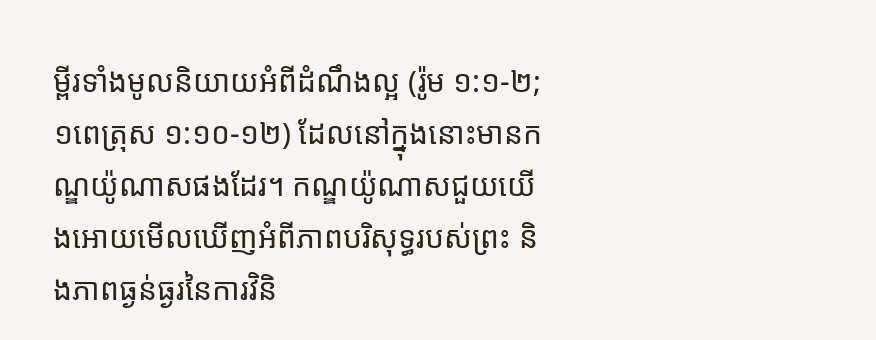ម្ពីរទាំងមូលនិយាយអំពីដំណឹងល្អ (រ៉ូម ១:១-២; ១ពេត្រុស ១:១០-១២) ដែលនៅក្នុងនោះមានកណ្ឌយ៉ូណាសផងដែរ។ កណ្ឌយ៉ូណាសជួយយើងអោយមើលឃើញអំពីភាពបរិសុទ្ធរបស់ព្រះ និងភាពធ្ងន់ធ្ងរនៃការវិនិ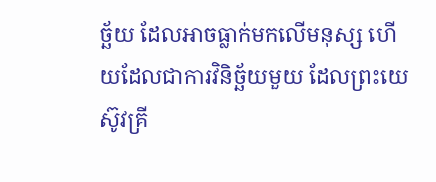ច្ឆ័យ ដែលអាចធ្លាក់មកលើមនុស្ស ហើយដែលជាការវិនិច្ឆ័យមួយ ដែលព្រះយេស៊ូវគ្រី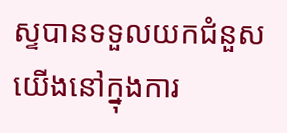ស្ទបានទទួលយកជំនួសយើងនៅក្នុងការ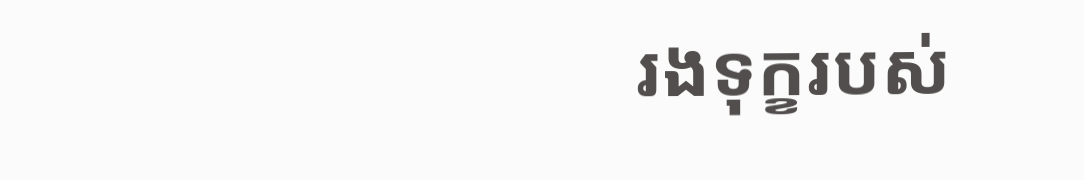រងទុក្ខរបស់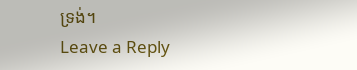ទ្រង់។
Leave a Reply